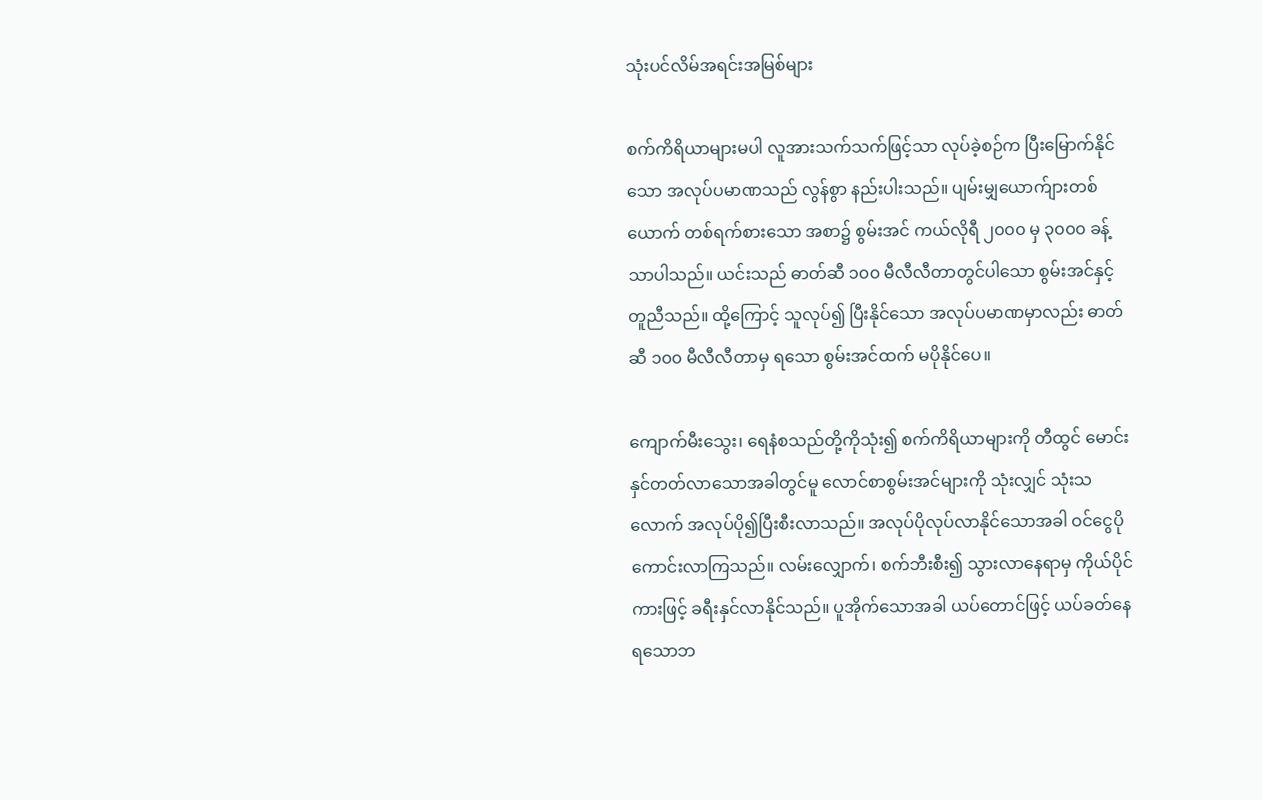သုံးပင်လိမ်အရင်းအမြစ်များ

စက်ကိရိယာများမပါ လူအားသက်သက်ဖြင့်သာ လုပ်ခဲ့စဉ်က ပြီးမြောက်နိုင်သော အလုပ်ပမာဏသည် လွန်စွာ နည်းပါးသည်။ ပျမ်းမျှယောက်ျားတစ်ယောက် တစ်ရက်စားသော အစာ၌ စွမ်းအင် ကယ်လိုရီ ၂၀၀၀ မှ ၃၀၀၀ ခန့်သာပါသည်။ ယင်းသည် ဓာတ်ဆီ ၁၀၀ မီလီလီတာတွင်ပါသော စွမ်းအင်နှင့်တူညီသည်။ ထို့ကြောင့် သူလုပ်၍ ပြီးနိုင်သော အလုပ်ပမာဏမှာလည်း ဓာတ်ဆီ ၁၀၀ မီလီလီတာမှ ရသော စွမ်းအင်ထက် မပိုနိုင်ပေ။

ကျောက်မီးသွေး၊ ရေနံစသည်တို့ကိုသုံး၍ စက်ကိရိယာများကို တီထွင် မောင်းနှင်တတ်လာသောအခါတွင်မူ လောင်စာစွမ်းအင်များကို သုံးလျှင် သုံးသလောက် အလုပ်ပို၍ပြီးစီးလာသည်။ အလုပ်ပိုလုပ်လာနိုင်သောအခါ ဝင်ငွေပိုကောင်းလာကြသည်။ လမ်းလျှောက်၊ စက်ဘီးစီး၍ သွားလာနေရာမှ ကိုယ်ပိုင်ကားဖြင့် ခရီးနှင်လာနိုင်သည်။ ပူအိုက်သောအခါ ယပ်တောင်ဖြင့် ယပ်ခတ်နေရသောဘ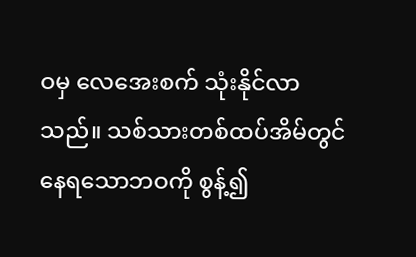ဝမှ လေအေးစက် သုံးနိုင်လာသည်။ သစ်သားတစ်ထပ်အိမ်တွင် နေရသောဘဝကို စွန့်၍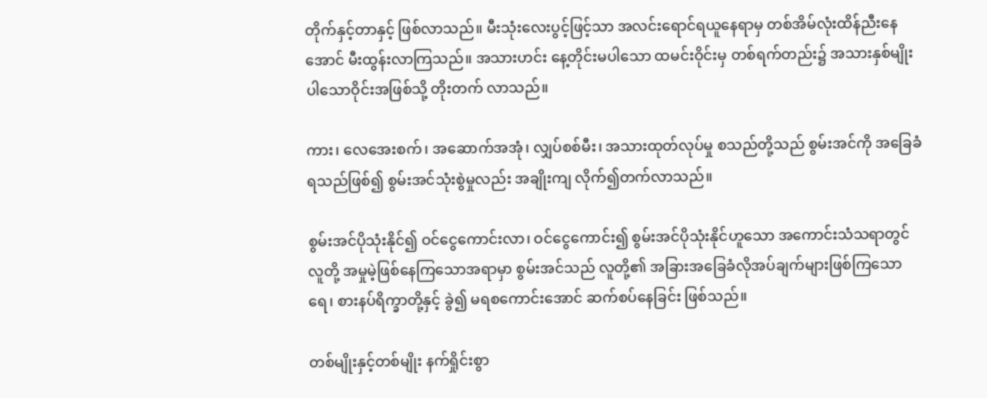တိုက်နှင့်တာနှင့် ဖြစ်လာသည်။ မီးသုံးလေးပွင့်ဖြင့်သာ အလင်းရောင်ရယူနေရာမှ တစ်အိမ်လုံးထိန်ညီးနေအောင် မီးထွန်းလာကြသည်။ အသားဟင်း နေ့တိုင်းမပါသော ထမင်းဝိုင်းမှ တစ်ရက်တည်း၌ အသားနှစ်မျိုးပါသောဝိုင်းအဖြစ်သို့ တိုးတက် လာသည်။

ကား၊ လေအေးစက်၊ အဆောက်အအုံ၊ လျှပ်စစ်မီး၊ အသားထုတ်လုပ်မှု စသည်တို့သည် စွမ်းအင်ကို အခြေခံရသည်ဖြစ်၍ စွမ်းအင်သုံးစွဲမှုလည်း အချိုးကျ လိုက်၍တက်လာသည်။

စွမ်းအင်ပိုသုံးနိုင်၍ ဝင်ငွေကောင်းလာ၊ ဝင်ငွေကောင်း၍ စွမ်းအင်ပိုသုံးနိုင်ဟူသော အကောင်းသံသရာတွင် လူတို့ အမှုမဲ့ဖြစ်နေကြသောအရာမှာ စွမ်းအင်သည် လူတို့၏ အခြားအခြေခံလိုအပ်ချက်များဖြစ်ကြသော ရေ၊ စားနပ်ရိက္ခာတို့နှင့် ခွဲ၍ မရစကောင်းအောင် ဆက်စပ်နေခြင်း ဖြစ်သည်။

တစ်မျိုးနှင့်တစ်မျိုး နက်ရှိုင်းစွာ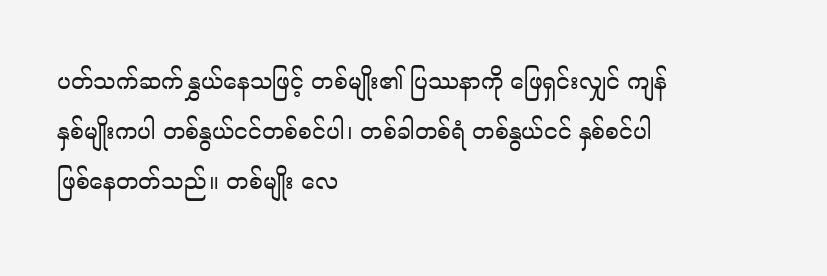ပတ်သက်ဆက်နွှယ်နေသဖြင့် တစ်မျိုး၏ ပြဿနာကို ဖြေရှင်းလျှင် ကျန်နှစ်မျိုးကပါ တစ်နွယ်ငင်တစ်စင်ပါ၊ တစ်ခါတစ်ရံ တစ်နွယ်ငင် နှစ်စင်ပါ ဖြစ်နေတတ်သည်။ တစ်မျိုး လေ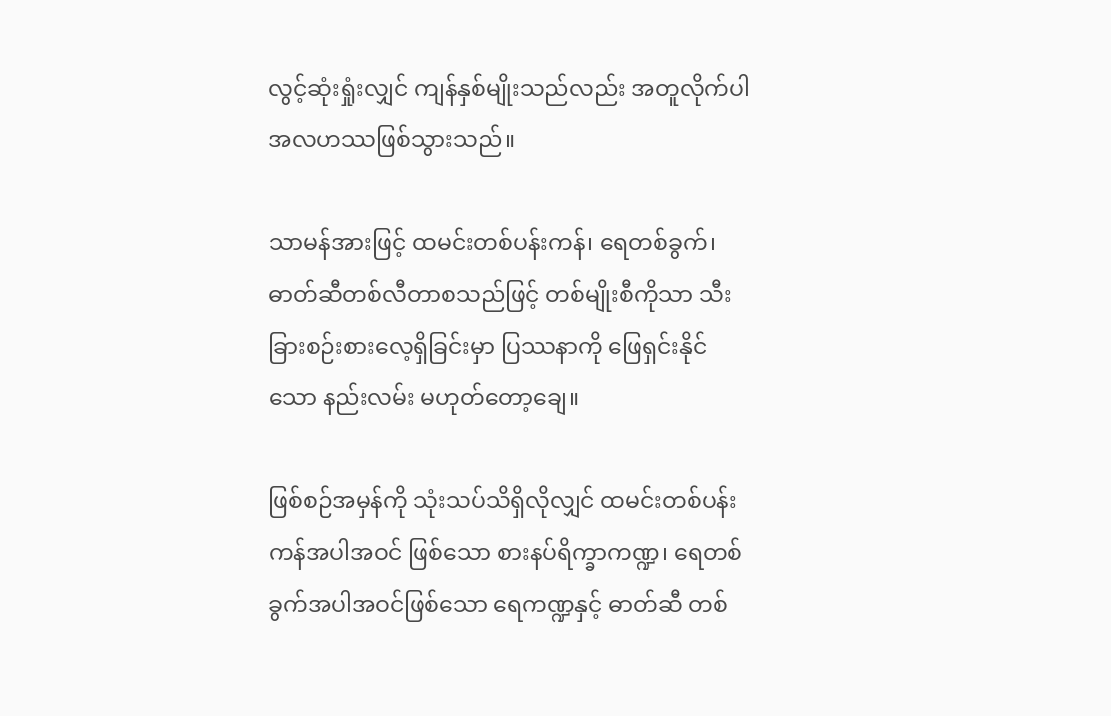လွင့်ဆုံးရှုံးလျှင် ကျန်နှစ်မျိုးသည်လည်း အတူလိုက်ပါ အလဟဿဖြစ်သွားသည်။

သာမန်အားဖြင့် ထမင်းတစ်ပန်းကန်၊ ရေတစ်ခွက်၊ ဓာတ်ဆီတစ်လီတာစသည်ဖြင့် တစ်မျိုးစီကိုသာ သီးခြားစဉ်းစားလေ့ရှိခြင်းမှာ ပြဿနာကို ဖြေရှင်းနိုင်သော နည်းလမ်း မဟုတ်တော့ချေ။

ဖြစ်စဉ်အမှန်ကို သုံးသပ်သိရှိလိုလျှင် ထမင်းတစ်ပန်းကန်အပါအဝင် ဖြစ်သော စားနပ်ရိက္ခာကဏ္ဍ၊ ရေတစ်ခွက်အပါအဝင်ဖြစ်သော ရေကဏ္ဍနှင့် ဓာတ်ဆီ တစ်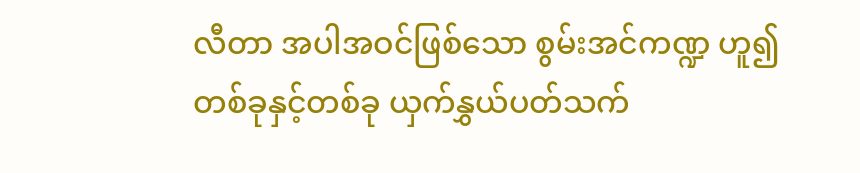လီတာ အပါအဝင်ဖြစ်သော စွမ်းအင်ကဏ္ဍ ဟူ၍ တစ်ခုနှင့်တစ်ခု ယှက်နွှယ်ပတ်သက်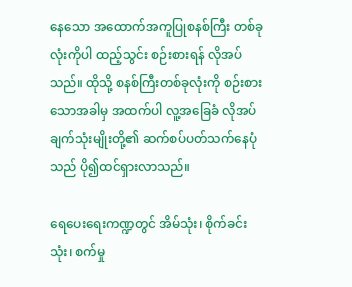နေသော အထောက်အကူပြုစနစ်ကြီး တစ်ခုလုံးကိုပါ ထည့်သွင်း စဉ်းစားရန် လိုအပ်သည်။ ထိုသို့ စနစ်ကြီးတစ်ခုလုံးကို စဉ်းစားသောအခါမှ အထက်ပါ လူ့အခြေခံ လိုအပ်ချက်သုံးမျိုးတို့၏ ဆက်စပ်ပတ်သက်နေပုံသည် ပို၍ထင်ရှားလာသည်။

ရေပေးရေးကဏ္ဍတွင် အိမ်သုံး၊ စိုက်ခင်းသုံး၊ စက်မှု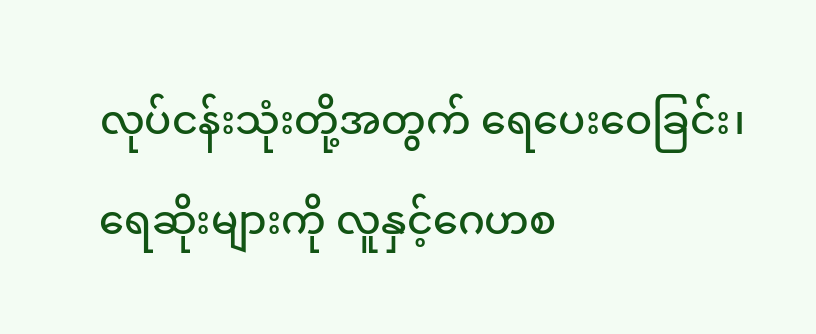လုပ်ငန်းသုံးတို့အတွက် ရေပေးဝေခြင်း၊ ရေဆိုးများကို လူနှင့်ဂေဟစ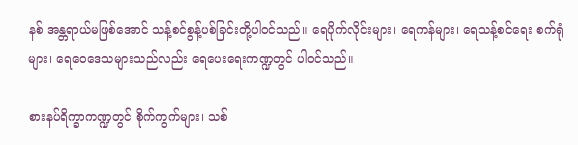နစ် အန္တရာယ်မဖြစ်အောင် သန့်စင်စွန့်ပစ်ခြင်းတို့ပါဝင်သည်။ ရေပိုက်လိုင်းများ၊ ရေကန်များ၊ ရေသန့်စင်ရေး စက်ရုံများ၊ ရေဝေဒေသများသည်လည်း ရေပေးရေးကဏ္ဍတွင် ပါဝင်သည်။

စားနပ်ရိက္ခာကဏ္ဍတွင် စိုက်ကွက်များ၊ သစ်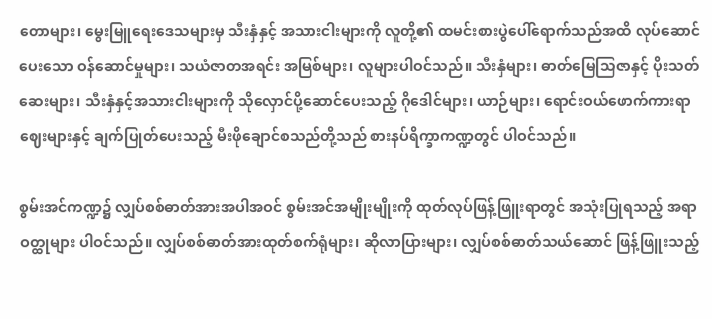တောများ၊ မွေးမြူရေးဒေသများမှ သီးနှံနှင့် အသားငါးများကို လူတို့၏ ထမင်းစားပွဲပေါ်ရောက်သည်အထိ လုပ်ဆောင်ပေးသော ဝန်ဆောင်မှုများ၊ သယံဇာတအရင်း အမြစ်များ၊ လူများပါဝင်သည်။ သီးနှံများ၊ ဓာတ်မြေသြဇာနှင့် ပိုးသတ်ဆေးများ၊ သီးနှံနှင့်အသားငါးများကို သိုလှောင်ပို့ဆောင်ပေးသည့် ဂိုဒေါင်များ၊ ယာဉ်များ၊ ရောင်းဝယ်ဖောက်ကားရာ ဈေးများနှင့် ချက်ပြုတ်ပေးသည့် မီးဖိုချောင်စသည်တို့သည် စားနပ်ရိက္ခာကဏ္ဍတွင် ပါဝင်သည်။

စွမ်းအင်ကဏ္ဍ၌ လျှပ်စစ်ဓာတ်အားအပါအဝင် စွမ်းအင်အမျိုးမျိုးကို ထုတ်လုပ်ဖြန့်ဖြူးရာတွင် အသုံးပြုရသည့် အရာဝတ္ထုများ ပါဝင်သည်။ လျှပ်စစ်ဓာတ်အားထုတ်စက်ရုံများ၊ ဆိုလာပြားများ၊ လျှပ်စစ်ဓာတ်သယ်ဆောင် ဖြန့်ဖြူးသည့်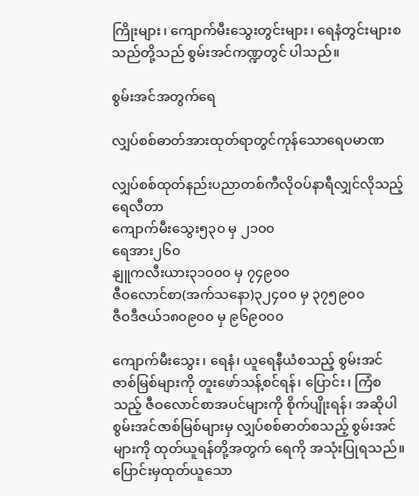ကြိုးများ၊ ကျောက်မီးသွေးတွင်းများ၊ ရေနံတွင်းများစသည်တို့သည် စွမ်းအင်ကဏ္ဍတွင် ပါသည်။

စွမ်းအင်အတွက်ရေ

လျှပ်စစ်ဓာတ်အားထုတ်ရာတွင်ကုန်သောရေပမာဏ

လျှပ်စစ်ထုတ်နည်းပညာတစ်ကီလိုဝပ်နာရီလျှင်လိုသည့်ရေလီတာ
ကျောက်မီးသွေး၅၃၀ မှ ၂၁၀၀
ရေအား၂၆၀
နျူကလီးယား၃၁၀၀၀ မှ ၇၄၉၀၀
ဇီဝလောင်စာ(အက်သနော)၃၂၄၀၀ မှ ၃၇၅၉၀၀
ဇီဝဒီဇယ်၁၈၀၉၀၀ မှ ၉၆၉၀၀၀

ကျောက်မီးသွေး၊ ရေနံ၊ ယူရေနီယံစသည့် စွမ်းအင်ဇာစ်မြစ်များကို တူးဖော်သန့်စင်ရန်၊ ပြောင်း၊ ကြံစသည့် ဇီဝလောင်စာအပင်များကို စိုက်ပျိုးရန်၊ အဆိုပါစွမ်းအင်ဇာစ်မြစ်များမှ လျှပ်စစ်ဓာတ်စသည့် စွမ်းအင်များကို ထုတ်ယူရန်တို့အတွက် ရေကို အသုံးပြုရသည်။ ပြောင်းမှထုတ်ယူသော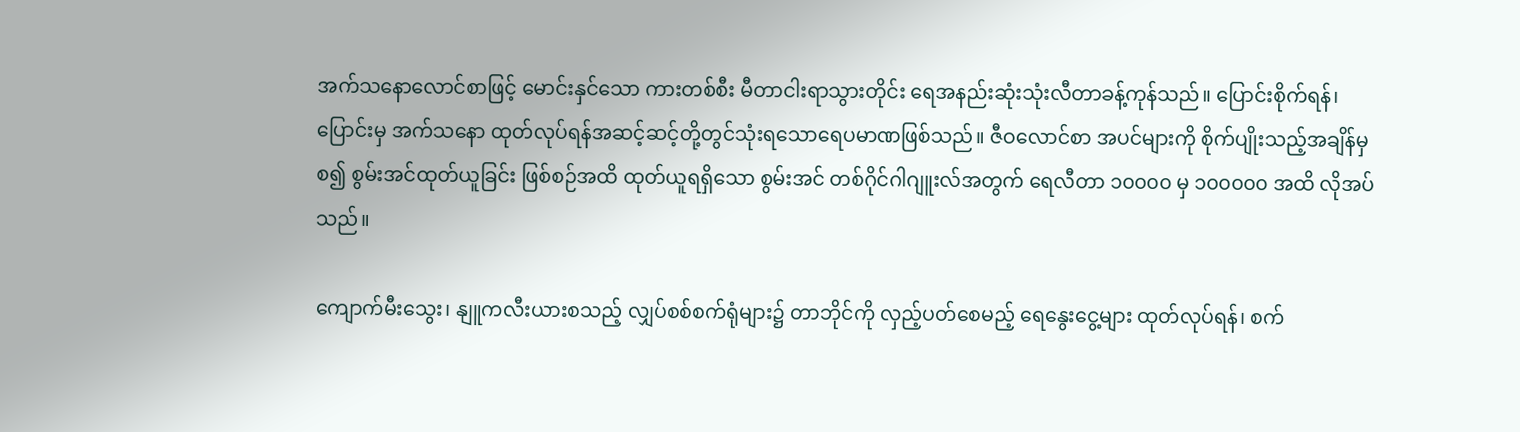အက်သနောလောင်စာဖြင့် မောင်းနှင်သော ကားတစ်စီး မီတာငါးရာသွားတိုင်း ရေအနည်းဆုံးသုံးလီတာခန့်ကုန်သည်။ ပြောင်းစိုက်ရန်၊ ပြောင်းမှ အက်သနော ထုတ်လုပ်ရန်အဆင့်ဆင့်တို့တွင်သုံးရသောရေပမာဏဖြစ်သည်။ ဇီဝလောင်စာ အပင်များကို စိုက်ပျိုးသည့်အချိန်မှစ၍ စွမ်းအင်ထုတ်ယူခြင်း ဖြစ်စဉ်အထိ ထုတ်ယူရရှိသော စွမ်းအင် တစ်ဂိုင်ဂါဂျူးလ်အတွက် ရေလီတာ ၁၀၀၀၀ မှ ၁၀၀၀၀၀ အထိ လိုအပ်သည်။

ကျောက်မီးသွေး၊ နျူကလီးယားစသည့် လျှပ်စစ်စက်ရုံများ၌ တာဘိုင်ကို လှည့်ပတ်စေမည့် ရေနွေးငွေ့များ ထုတ်လုပ်ရန်၊ စက်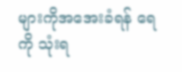များကိုအအေးခံရန် ရေကို သုံးရ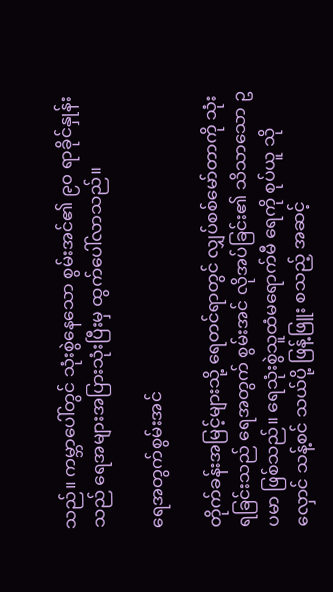သည်။ ကမ္ဘာပေါ်တွင် သုံးစွဲနေသော စွမ်းအင်၏ ၉၀ ရာခိုင်နှုန်းသည် ရေအများအပြားသုံးပြီးမှ ထွက်ပေါ်လာသည်။

ရေအတွက်စွမ်းအင်

တိုက်ခန်းအမြင့်များသို့ ရေတင်ရာတွင် လျှပ်စစ်မော်တာကို သုံးရခြင်းသည် ရေအတွက် စွမ်းအင် လိုအပ်ခြင်း၏ သိသာသော ဥပမာ ဖြစ်သည်။ ရေသုံးစွဲသူထံမရောက်မီ ရေကို စုပ်ယူ သိုလှောင် သန့်စင် သယ်ပို့ ဖြန့်ဖြူး စသည့် အဆင့်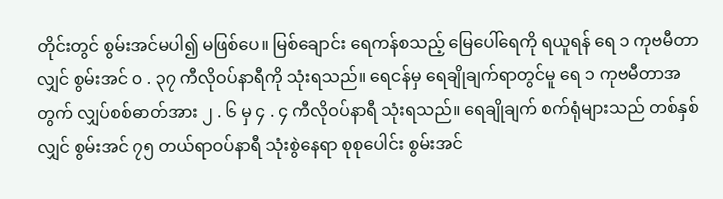တိုင်းတွင် စွမ်းအင်မပါ၍ မဖြစ်ပေ။ မြစ်ချောင်း ရေကန်စသည့် မြေပေါ်ရေကို ရယူရန် ရေ ၁ ကုဗမီတာလျှင် စွမ်းအင် ၀ . ၃၇ ကီလိုဝပ်နာရီကို သုံးရသည်။ ရေငန်မှ ရေချိုချက်ရာတွင်မူ ရေ ၁ ကုဗမီတာအတွက် လျှပ်စစ်ဓာတ်အား ၂ . ၆ မှ ၄ . ၄ ကီလိုဝပ်နာရီ သုံးရသည်။ ရေချိုချက် စက်ရုံများသည် တစ်နှစ်လျှင် စွမ်းအင် ၇၅ တယ်ရာဝပ်နာရီ သုံးစွဲနေရာ စုစုပေါင်း စွမ်းအင်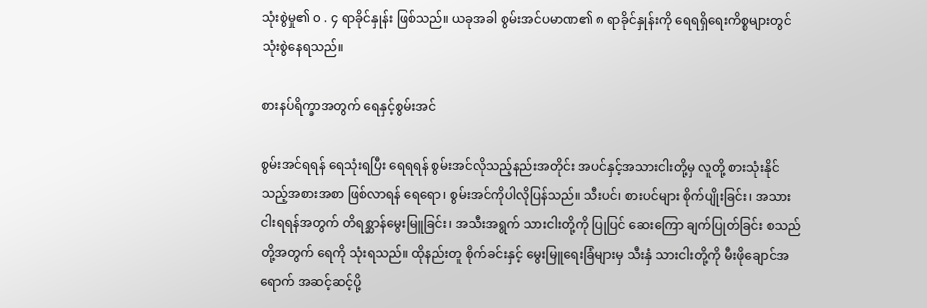သုံးစွဲမှု၏ ၀ . ၄ ရာခိုင်နှုန်း ဖြစ်သည်။ ယခုအခါ စွမ်းအင်ပမာဏ၏ ၈ ရာခိုင်နှုန်းကို ရေရရှိရေးကိစ္စများတွင် သုံးစွဲနေရသည်။

စားနပ်ရိက္ခာအတွက် ရေနှင့်စွမ်းအင်

စွမ်းအင်ရရန် ရေသုံးရပြီး ရေရရန် စွမ်းအင်လိုသည့်နည်းအတိုင်း အပင်နှင့်အသားငါးတို့မှ လူတို့ စားသုံးနိုင်သည့်အစားအစာ ဖြစ်လာရန် ရေရော၊ စွမ်းအင်ကိုပါလိုပြန်သည်။ သီးပင်၊ စားပင်များ စိုက်ပျိုးခြင်း၊ အသား ငါးရရန်အတွက် တိရစ္ဆာန်မွေးမြူခြင်း၊ အသီးအရွက် သားငါးတို့ကို ပြုပြင် ဆေးကြော ချက်ပြုတ်ခြင်း စသည်တို့အတွက် ရေကို သုံးရသည်။ ထိုနည်းတူ စိုက်ခင်းနှင့် မွေးမြူရေးခြံများမှ သီးနှံ သားငါးတို့ကို မီးဖိုချောင်အရောက် အဆင့်ဆင့်ပို့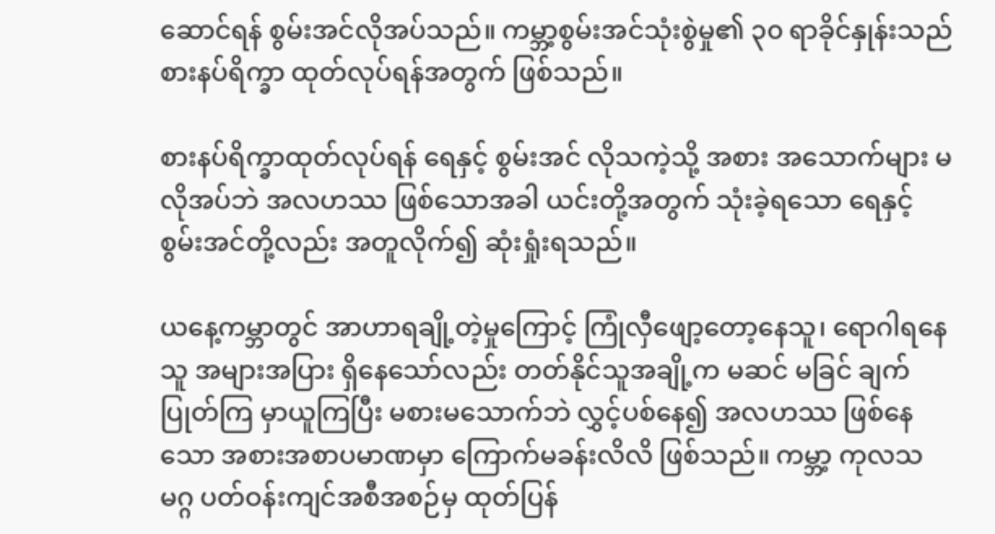ဆောင်ရန် စွမ်းအင်လိုအပ်သည်။ ကမ္ဘာ့စွမ်းအင်သုံးစွဲမှု၏ ၃၀ ရာခိုင်နှုန်းသည် စားနပ်ရိက္ခာ ထုတ်လုပ်ရန်အတွက် ဖြစ်သည်။

စားနပ်ရိက္ခာထုတ်လုပ်ရန် ရေနှင့် စွမ်းအင် လိုသကဲ့သို့ အစား အသောက်များ မလိုအပ်ဘဲ အလဟဿ ဖြစ်သောအခါ ယင်းတို့အတွက် သုံးခဲ့ရသော ရေနှင့် စွမ်းအင်တို့လည်း အတူလိုက်၍ ဆုံးရှုံးရသည်။

ယနေ့ကမ္ဘာတွင် အာဟာရချို့တဲ့မှုကြောင့် ကြုံလှီဖျော့တော့နေသူ၊ ရောဂါရနေသူ အများအပြား ရှိနေသော်လည်း တတ်နိုင်သူအချို့က မဆင် မခြင် ချက်ပြုတ်ကြ မှာယူကြပြီး မစားမသောက်ဘဲ လွှင့်ပစ်နေ၍ အလဟဿ ဖြစ်နေသော အစားအစာပမာဏမှာ ကြောက်မခန်းလိလိ ဖြစ်သည်။ ကမ္ဘာ့ ကုလသမဂ္ဂ ပတ်ဝန်းကျင်အစီအစဉ်မှ ထုတ်ပြန်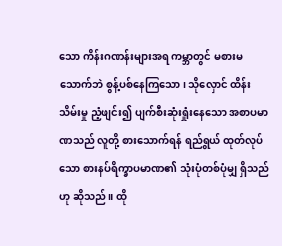သော ကိန်းဂဏန်းများအရ ကမ္ဘာတွင် မစားမသောက်ဘဲ စွန့်ပစ်နေကြသော၊ သိုလှောင် ထိန်းသိမ်းမှု ညံ့ဖျင်း၍ ပျက်စီးဆုံးရှုံးနေသော အစာပမာဏသည် လူတို့ စားသောက်ရန် ရည်ရွယ် ထုတ်လုပ်သော စားနပ်ရိက္ခာပမာဏ၏ သုံးပုံတစ်ပုံမျှ ရှိသည်ဟု ဆိုသည်။ ထို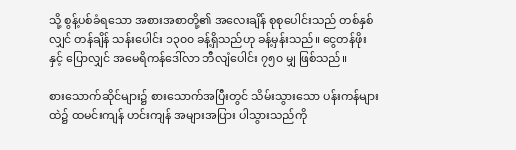သို့ စွန့်ပစ်ခံရသော အစားအစာတို့၏ အလေးချိန် စုစုပေါင်းသည် တစ်နှစ်လျှင် တန်ချိန် သန်းပေါင်း ၁၃၀၀ ခန့်ရှိသည်ဟု ခန့်မှန်းသည်။ ငွေတန်ဖိုးနှင့် ပြောလျှင် အမေရိကန်ဒေါ်လာ ဘီလျံပေါင်း ၇၅၀ မျှ ဖြစ်သည်။

စားသောက်ဆိုင်များ၌ စားသောက်အပြီးတွင် သိမ်းသွားသော ပန်းကန်များထဲ၌ ထမင်းကျန် ဟင်းကျန် အများအပြား ပါသွားသည်ကို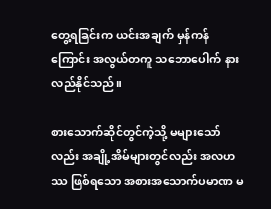တွေ့ရခြင်းက ယင်းအချက် မှန်ကန်ကြောင်း အလွယ်တကူ သဘောပေါက် နားလည်နိုင်သည်။

စားသောက်ဆိုင်တွင်ကဲ့သို့ မများသော်လည်း အချို့အိမ်များတွင်လည်း အလဟဿ ဖြစ်ရသော အစားအသောက်ပမာဏ မ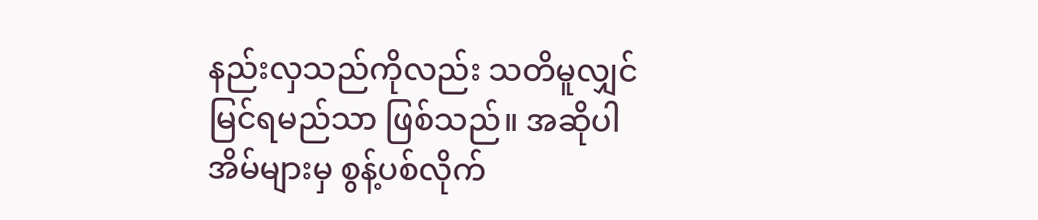နည်းလှသည်ကိုလည်း သတိမူလျှင် မြင်ရမည်သာ ဖြစ်သည်။ အဆိုပါအိမ်များမှ စွန့်ပစ်လိုက်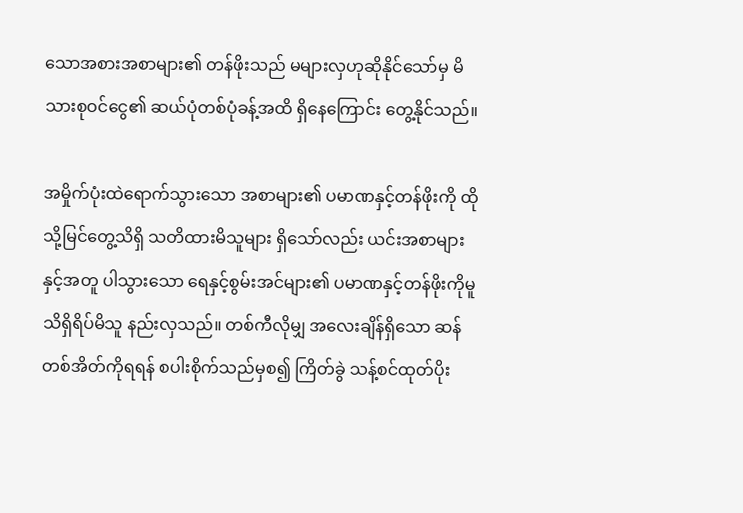သောအစားအစာများ၏ တန်ဖိုးသည် မများလှဟုဆိုနိုင်သော်မှ မိသားစုဝင်ငွေ၏ ဆယ်ပုံတစ်ပုံခန့်အထိ ရှိနေကြောင်း တွေ့နိုင်သည်။

အမှိုက်ပုံးထဲရောက်သွားသော အစာများ၏ ပမာဏနှင့်တန်ဖိုးကို ထိုသို့မြင်တွေ့သိရှိ သတိထားမိသူများ ရှိသော်လည်း ယင်းအစာများနှင့်အတူ ပါသွားသော ရေနှင့်စွမ်းအင်များ၏ ပမာဏနှင့်တန်ဖိုးကိုမူ သိရှိရိပ်မိသူ နည်းလှသည်။ တစ်ကီလိုမျှ အလေးချိန်ရှိသော ဆန်တစ်အိတ်ကိုရရန် စပါးစိုက်သည်မှစ၍ ကြိတ်ခွဲ သန့်စင်ထုတ်ပိုး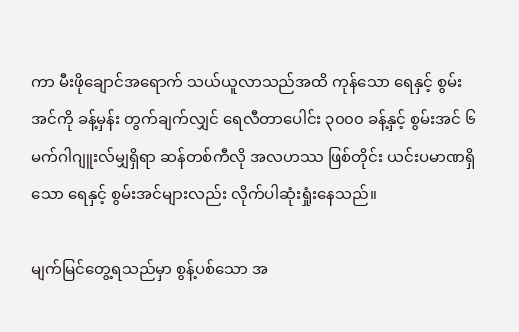ကာ မီးဖိုချောင်အရောက် သယ်ယူလာသည်အထိ ကုန်သော ရေနှင့် စွမ်းအင်ကို ခန့်မှန်း တွက်ချက်လျှင် ရေလီတာပေါင်း ၃၀၀၀ ခန့်နှင့် စွမ်းအင် ၆ မက်ဂါဂျူးလ်မျှရှိရာ ဆန်တစ်ကီလို အလဟဿ ဖြစ်တိုင်း ယင်းပမာဏရှိသော ရေနှင့် စွမ်းအင်များလည်း လိုက်ပါဆုံးရှုံးနေသည်။

မျက်မြင်တွေ့ရသည်မှာ စွန့်ပစ်သော အ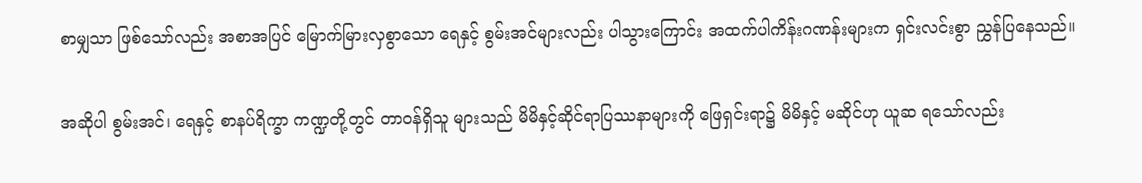စာမျှသာ ဖြစ်သော်လည်း အစာအပြင် မြောက်မြားလှစွာသော ရေနှင့် စွမ်းအင်များလည်း ပါသွားကြောင်း အထက်ပါကိန်းဂဏန်းများက ရှင်းလင်းစွာ ညွှန်ပြနေသည်။

အဆိုပါ စွမ်းအင်၊ ရေနှင့် စာနပ်ရိက္ခာ ကဏ္ဍတို့တွင် တာဝန်ရှိသူ များသည် မိမိနှင့်ဆိုင်ရာပြဿနာများကို ဖြေရှင်းရာ၌ မိမိနှင့် မဆိုင်ဟု ယူဆ ရသော်လည်း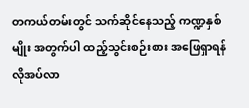တကယ်တမ်းတွင် သက်ဆိုင်နေသည့် ကဏ္ဍနှစ်မျိုး အတွက်ပါ ထည့်သွင်းစဉ်းစား အဖြေရှာရန် လိုအပ်လာ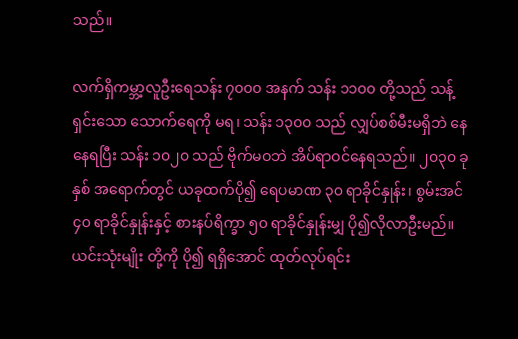သည်။

လက်ရှိကမ္ဘာ့လူဦးရေသန်း ၇၀၀၀ အနက် သန်း ၁၁၀၀ တို့သည် သန့်ရှင်းသော သောက်ရေကို မရ၊ သန်း ၁၃၀၀ သည် လျှပ်စစ်မီးမရှိဘဲ နေနေရပြီး သန်း ၁၀၂၀ သည် ဗိုက်မဝဘဲ အိပ်ရာဝင်နေရသည်။ ၂၀၃၀ ခုနှစ် အရောက်တွင် ယခုထက်ပို၍ ရေပမာဏ ၃၀ ရာခိုင်နှုန်း၊ စွမ်းအင် ၄၀ ရာခိုင်နှုန်းနှင့် စားနပ်ရိက္ခာ ၅၀ ရာခိုင်နှုန်းမျှ ပို၍လိုလာဦးမည်။ ယင်းသုံးမျိုး တို့ကို ပို၍ ရရှိအောင် ထုတ်လုပ်ရင်း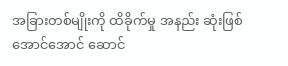အခြားတစ်မျိုးကို ထိခိုက်မှု အနည်း ဆုံးဖြစ်အောင်အောင် ဆောင်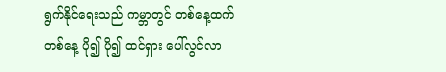ရွက်နိုင်ရေးသည် ကမ္ဘာတွင် တစ်နေ့ထက် တစ်နေ့ ပို၍ ပို၍ ထင်ရှား ပေါ်လွင်လာ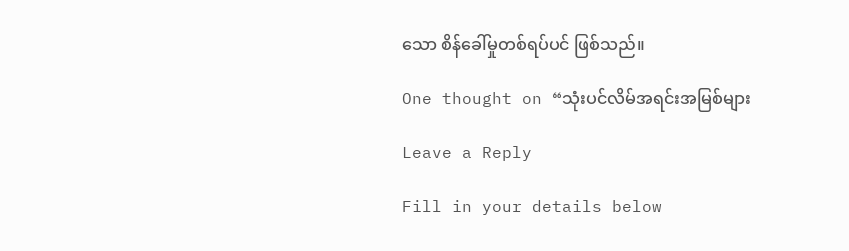သော စိန်ခေါ်မှုတစ်ရပ်ပင် ဖြစ်သည်။

One thought on “သုံးပင်လိမ်အရင်းအမြစ်များ

Leave a Reply

Fill in your details below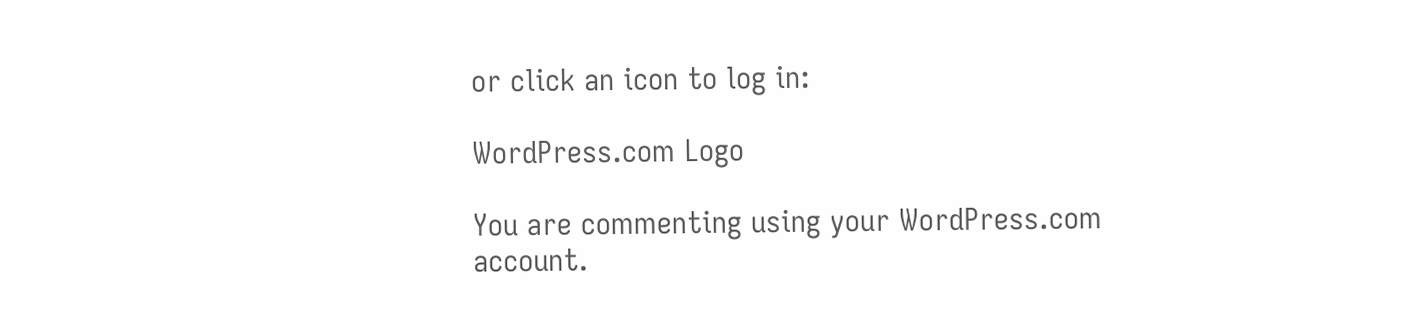or click an icon to log in:

WordPress.com Logo

You are commenting using your WordPress.com account.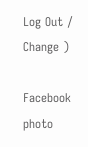Log Out /  Change )

Facebook photo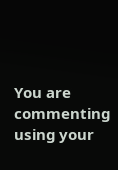You are commenting using your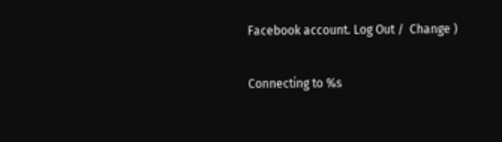Facebook account. Log Out /  Change )

Connecting to %s